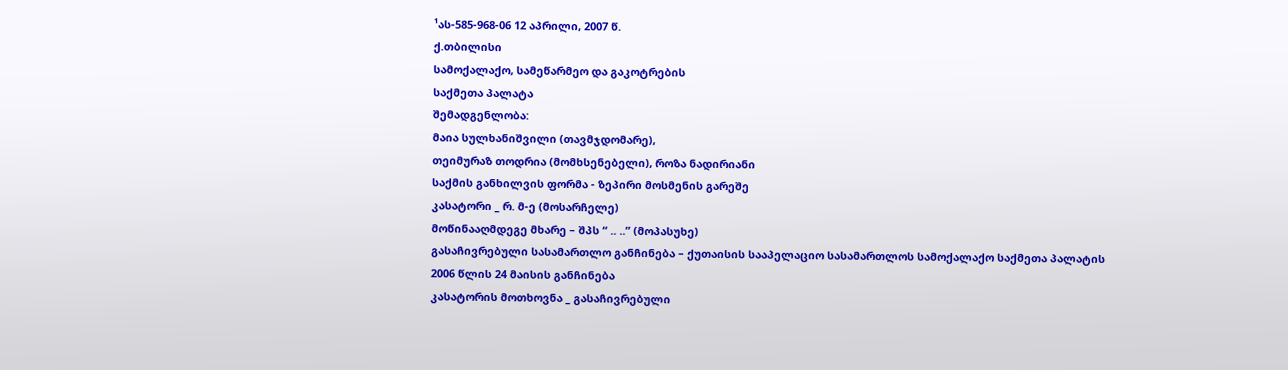¹ას-585-968-06 12 აპრილი, 2007 წ.
ქ.თბილისი
სამოქალაქო, სამეწარმეო და გაკოტრების
საქმეთა პალატა
შემადგენლობა:
მაია სულხანიშვილი (თავმჯდომარე),
თეიმურაზ თოდრია (მომხსენებელი), როზა ნადირიანი
საქმის განხილვის ფორმა - ზეპირი მოსმენის გარეშე
კასატორი _ რ. მ-ე (მოსარჩელე)
მოწინააღმდეგე მხარე – შპს “ .. ..” (მოპასუხე)
გასაჩივრებული სასამართლო განჩინება – ქუთაისის სააპელაციო სასამართლოს სამოქალაქო საქმეთა პალატის 2006 წლის 24 მაისის განჩინება
კასატორის მოთხოვნა _ გასაჩივრებული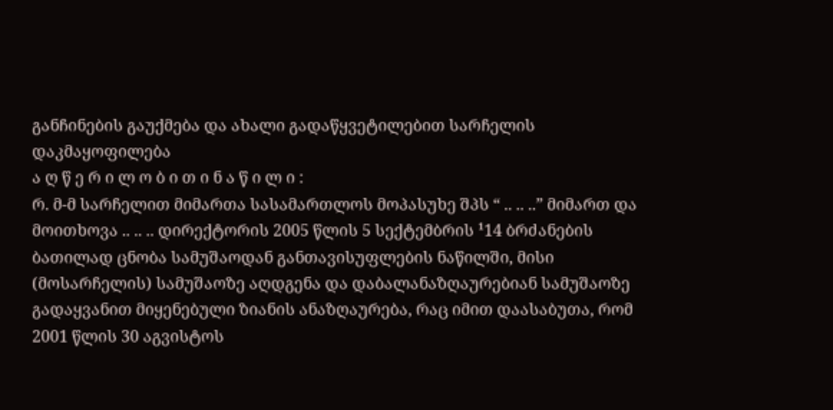განჩინების გაუქმება და ახალი გადაწყვეტილებით სარჩელის დაკმაყოფილება
ა ღ წ ე რ ი ლ ო ბ ი თ ი ნ ა წ ი ლ ი :
რ. მ-მ სარჩელით მიმართა სასამართლოს მოპასუხე შპს “ .. .. ..” მიმართ და მოითხოვა .. .. .. დირექტორის 2005 წლის 5 სექტემბრის ¹14 ბრძანების ბათილად ცნობა სამუშაოდან განთავისუფლების ნაწილში, მისი (მოსარჩელის) სამუშაოზე აღდგენა და დაბალანაზღაურებიან სამუშაოზე გადაყვანით მიყენებული ზიანის ანაზღაურება, რაც იმით დაასაბუთა, რომ 2001 წლის 30 აგვისტოს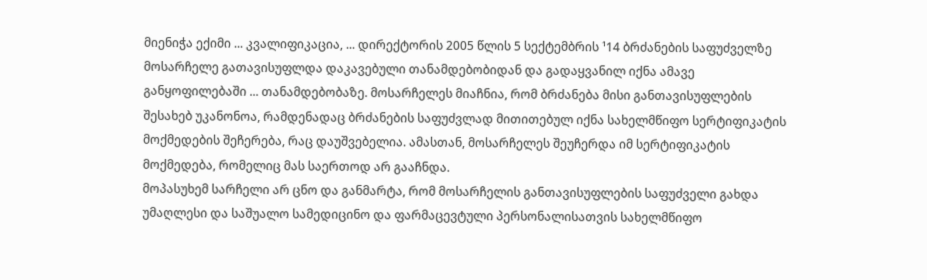მიენიჭა ექიმი ... კვალიფიკაცია, ... დირექტორის 2005 წლის 5 სექტემბრის ¹14 ბრძანების საფუძველზე მოსარჩელე გათავისუფლდა დაკავებული თანამდებობიდან და გადაყვანილ იქნა ამავე განყოფილებაში ... თანამდებობაზე. მოსარჩელეს მიაჩნია, რომ ბრძანება მისი განთავისუფლების შესახებ უკანონოა, რამდენადაც ბრძანების საფუძვლად მითითებულ იქნა სახელმწიფო სერტიფიკატის მოქმედების შეჩერება, რაც დაუშვებელია. ამასთან, მოსარჩელეს შეუჩერდა იმ სერტიფიკატის მოქმედება, რომელიც მას საერთოდ არ გააჩნდა.
მოპასუხემ სარჩელი არ ცნო და განმარტა, რომ მოსარჩელის განთავისუფლების საფუძველი გახდა უმაღლესი და საშუალო სამედიცინო და ფარმაცევტული პერსონალისათვის სახელმწიფო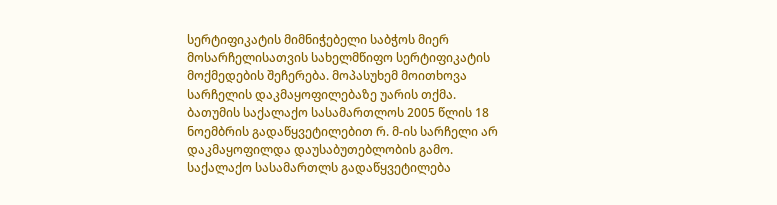სერტიფიკატის მიმნიჭებელი საბჭოს მიერ მოსარჩელისათვის სახელმწიფო სერტიფიკატის მოქმედების შეჩერება. მოპასუხემ მოითხოვა სარჩელის დაკმაყოფილებაზე უარის თქმა.
ბათუმის საქალაქო სასამართლოს 2005 წლის 18 ნოემბრის გადაწყვეტილებით რ. მ-ის სარჩელი არ დაკმაყოფილდა დაუსაბუთებლობის გამო.
საქალაქო სასამართლს გადაწყვეტილება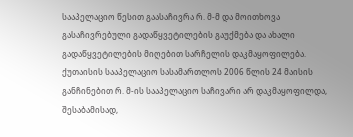სააპელაციო წესით გაასაჩივრა რ. მ-მ და მოითხოვა გასაჩივრებული გადაწყვეტილების გაუქმება და ახალი გადაწყვეტილების მიღებით სარჩელის დაკმაყოფილება.
ქუთაისის სააპელაციო სასამართლოს 2006 წლის 24 მაისის განჩინებით რ. მ-ის სააპელაციო საჩივარი არ დაკმაყოფილდა, შესაბამისად,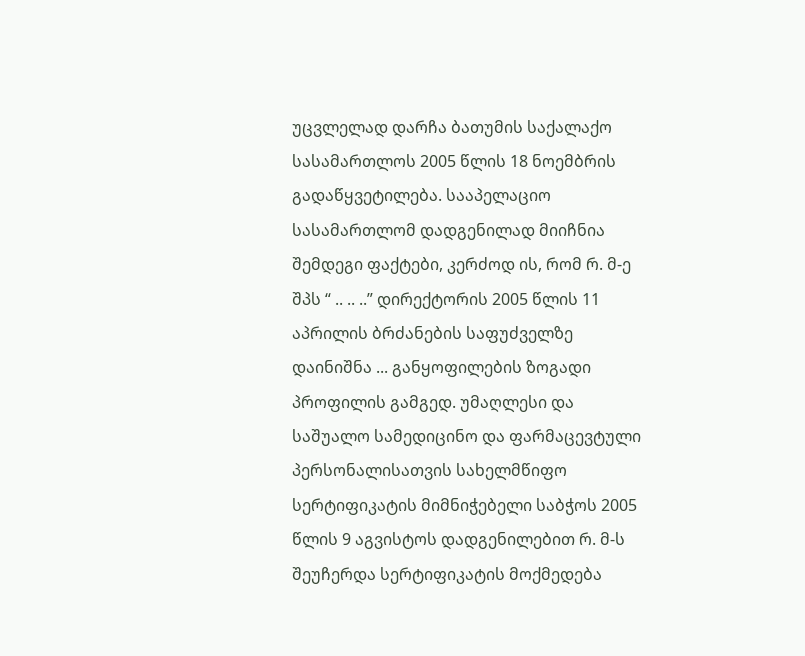უცვლელად დარჩა ბათუმის საქალაქო სასამართლოს 2005 წლის 18 ნოემბრის გადაწყვეტილება. სააპელაციო სასამართლომ დადგენილად მიიჩნია შემდეგი ფაქტები, კერძოდ ის, რომ რ. მ-ე შპს “ .. .. ..” დირექტორის 2005 წლის 11 აპრილის ბრძანების საფუძველზე დაინიშნა ... განყოფილების ზოგადი პროფილის გამგედ. უმაღლესი და საშუალო სამედიცინო და ფარმაცევტული პერსონალისათვის სახელმწიფო სერტიფიკატის მიმნიჭებელი საბჭოს 2005 წლის 9 აგვისტოს დადგენილებით რ. მ-ს შეუჩერდა სერტიფიკატის მოქმედება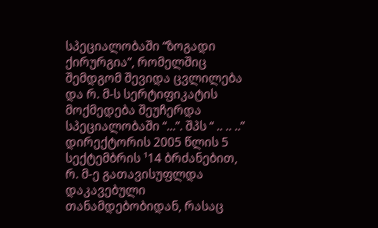სპეციალობაში “ზოგადი ქირურგია”, რომელშიც შემდგომ შევიდა ცვლილება და რ. მ-ს სერტიფიკატის მოქმედება შეუჩერდა სპეციალობაში “...”. შპს “ .. .. ..” დირექტორის 2005 წლის 5 სექტემბრის ¹14 ბრძანებით, რ. მ-ე გათავისუფლდა დაკავებული თანამდებობიდან, რასაც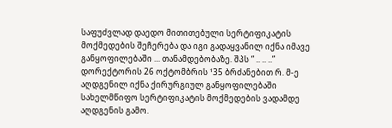საფუძვლად დაედო მითითებული სერტიფიკატის მოქმედების შეჩერება და იგი გადაყვანილ იქნა იმავე განყოფილებაში ... თანამდებობაზე. შპს “ .. .. ..” დორექტორის 26 ოქტომბრის ¹35 ბრძანებით რ. მ-ე აღდგენილ იქნა ქირურგიულ განყოფილებაში სახელმწიფო სერტიფიკატის მოქმედების ვადამდე აღდგენის გამო.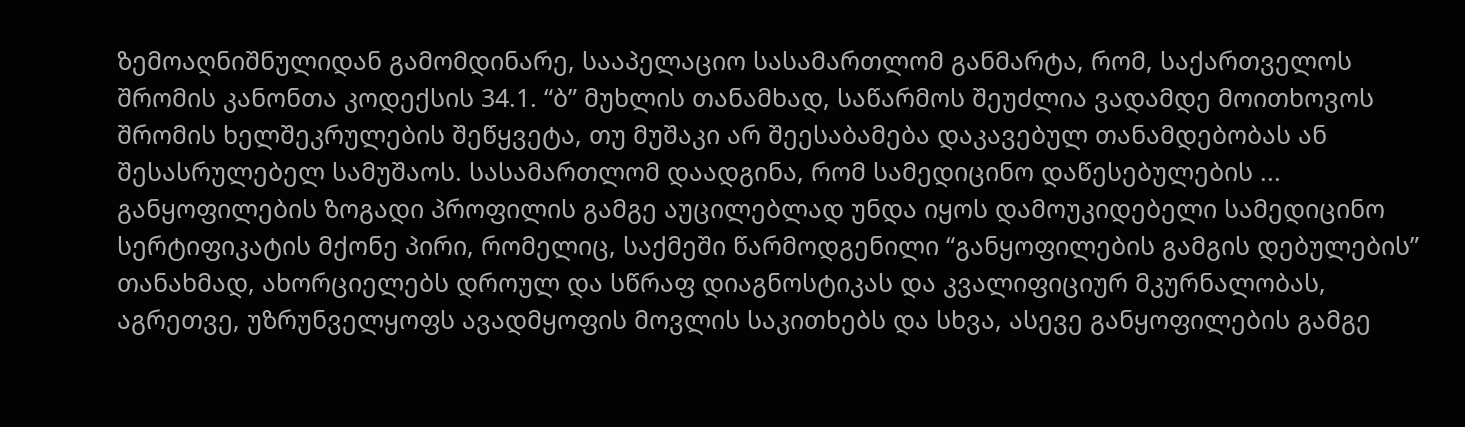ზემოაღნიშნულიდან გამომდინარე, სააპელაციო სასამართლომ განმარტა, რომ, საქართველოს შრომის კანონთა კოდექსის 34.1. “ბ” მუხლის თანამხად, საწარმოს შეუძლია ვადამდე მოითხოვოს შრომის ხელშეკრულების შეწყვეტა, თუ მუშაკი არ შეესაბამება დაკავებულ თანამდებობას ან შესასრულებელ სამუშაოს. სასამართლომ დაადგინა, რომ სამედიცინო დაწესებულების ... განყოფილების ზოგადი პროფილის გამგე აუცილებლად უნდა იყოს დამოუკიდებელი სამედიცინო სერტიფიკატის მქონე პირი, რომელიც, საქმეში წარმოდგენილი “განყოფილების გამგის დებულების” თანახმად, ახორციელებს დროულ და სწრაფ დიაგნოსტიკას და კვალიფიციურ მკურნალობას, აგრეთვე, უზრუნველყოფს ავადმყოფის მოვლის საკითხებს და სხვა, ასევე განყოფილების გამგე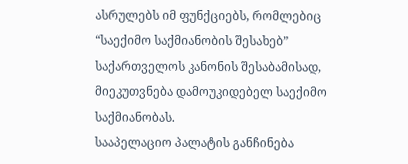ასრულებს იმ ფუნქციებს, რომლებიც “საექიმო საქმიანობის შესახებ” საქართველოს კანონის შესაბამისად, მიეკუთვნება დამოუკიდებელ საექიმო საქმიანობას.
სააპელაციო პალატის განჩინება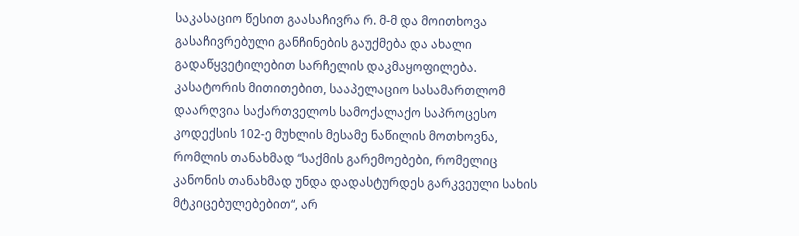საკასაციო წესით გაასაჩივრა რ. მ-მ და მოითხოვა გასაჩივრებული განჩინების გაუქმება და ახალი გადაწყვეტილებით სარჩელის დაკმაყოფილება. კასატორის მითითებით, სააპელაციო სასამართლომ დაარღვია საქართველოს სამოქალაქო საპროცესო კოდექსის 102-ე მუხლის მესამე ნაწილის მოთხოვნა, რომლის თანახმად “საქმის გარემოებები, რომელიც კანონის თანახმად უნდა დადასტურდეს გარკვეული სახის მტკიცებულებებით“, არ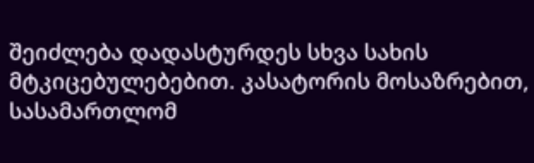შეიძლება დადასტურდეს სხვა სახის მტკიცებულებებით. კასატორის მოსაზრებით, სასამართლომ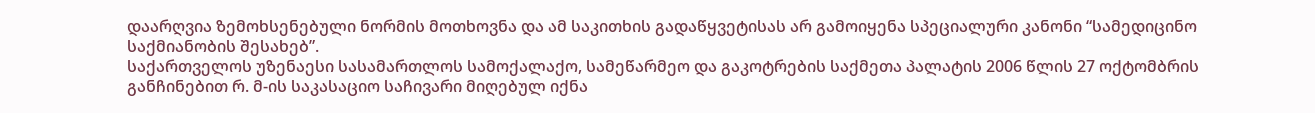დაარღვია ზემოხსენებული ნორმის მოთხოვნა და ამ საკითხის გადაწყვეტისას არ გამოიყენა სპეციალური კანონი “სამედიცინო საქმიანობის შესახებ”.
საქართველოს უზენაესი სასამართლოს სამოქალაქო, სამეწარმეო და გაკოტრების საქმეთა პალატის 2006 წლის 27 ოქტომბრის განჩინებით რ. მ-ის საკასაციო საჩივარი მიღებულ იქნა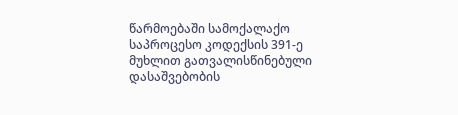წარმოებაში სამოქალაქო საპროცესო კოდექსის 391-ე მუხლით გათვალისწინებული დასაშვებობის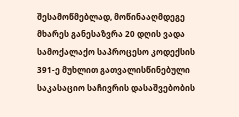შესამოწმებლად, მოწინააღმდეგე მხარეს განესაზვრა 20 დღის ვადა სამოქალაქო საპროცესო კოდექსის 391-ე მუხლით გათვალისწინებული საკასაციო საჩივრის დასაშვებობის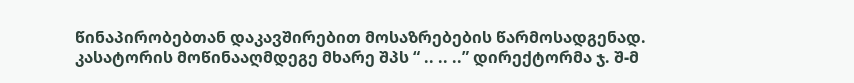წინაპირობებთან დაკავშირებით მოსაზრებების წარმოსადგენად.
კასატორის მოწინააღმდეგე მხარე შპს “ .. .. ..” დირექტორმა ჯ. შ-მ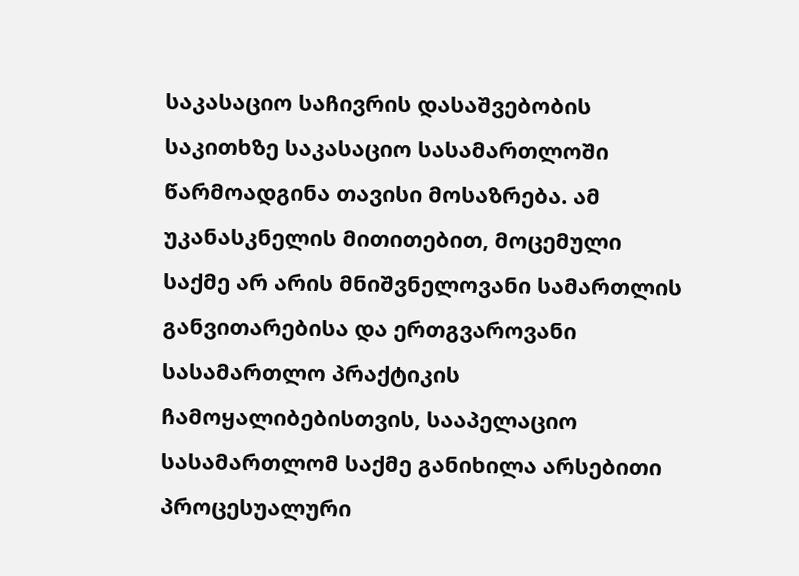საკასაციო საჩივრის დასაშვებობის საკითხზე საკასაციო სასამართლოში წარმოადგინა თავისი მოსაზრება. ამ უკანასკნელის მითითებით, მოცემული საქმე არ არის მნიშვნელოვანი სამართლის განვითარებისა და ერთგვაროვანი სასამართლო პრაქტიკის ჩამოყალიბებისთვის, სააპელაციო სასამართლომ საქმე განიხილა არსებითი პროცესუალური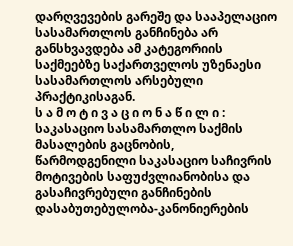დარღვევების გარეშე და სააპელაციო სასამართლოს განჩინება არ განსხვავდება ამ კატეგორიის საქმეებზე საქართველოს უზენაესი სასამართლოს არსებული პრაქტიკისაგან.
ს ა მ ო ტ ი ვ ა ც ი ო ნ ა წ ი ლ ი :
საკასაციო სასამართლო საქმის მასალების გაცნობის, წარმოდგენილი საკასაციო საჩივრის მოტივების საფუძვლიანობისა და გასაჩივრებული განჩინების დასაბუთებულობა-კანონიერების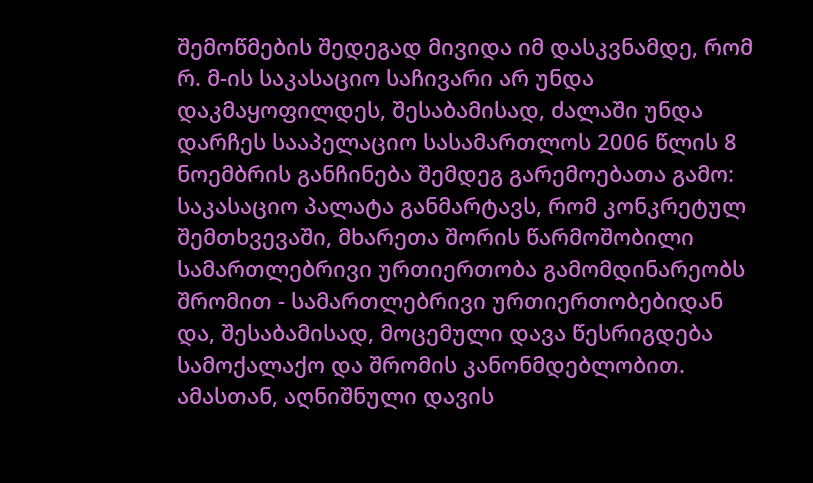შემოწმების შედეგად მივიდა იმ დასკვნამდე, რომ რ. მ-ის საკასაციო საჩივარი არ უნდა დაკმაყოფილდეს, შესაბამისად, ძალაში უნდა დარჩეს სააპელაციო სასამართლოს 2006 წლის 8 ნოემბრის განჩინება შემდეგ გარემოებათა გამო:
საკასაციო პალატა განმარტავს, რომ კონკრეტულ შემთხვევაში, მხარეთა შორის წარმოშობილი სამართლებრივი ურთიერთობა გამომდინარეობს შრომით - სამართლებრივი ურთიერთობებიდან და, შესაბამისად, მოცემული დავა წესრიგდება სამოქალაქო და შრომის კანონმდებლობით. ამასთან, აღნიშნული დავის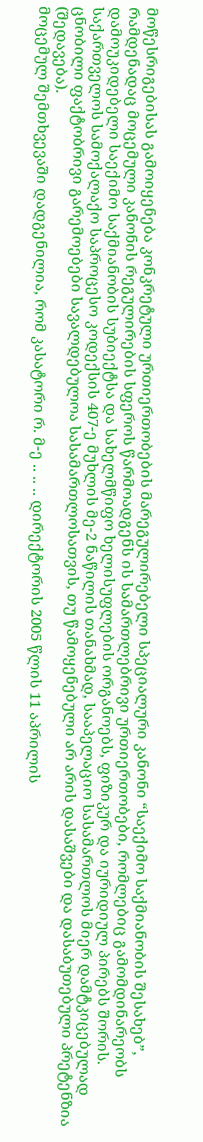მოწესრიგებისას გამოიყენება კონკრეტული ურთიერთობების მარეგულირებელი სპეციალური კანონი “საექიმო საქმიანობის შესახებ”, რამდენადაც მოცემული კანონის რეგულირების სფეროს წარმოადგენს ის სამართლებრივი ურთიერთობები, რომლებიც გამომდინარეობს დამოუკიდებელი საექიმო საქმიანობის სუბიექტსა და სახელმწიფო ხელისუფლების ორგანოებს, ფიზიკურ და იურიდიულ პირებს შორის.
საქართველოს სამოქალაქო საპროცესო კოდექსის 407-ე მუხლის მე-2 ნაწილის თანახმად, სააპელაციო სასამართლოს მიერ დამტკიცებულად ცნობილი ფაქტობრივი გარემოებები სავალდებულოა სასამართლოსათვის, თუ წამოყენებული არ არის დასაშვები და დასაბუთებული პრეტენზია (შედავება).
მოცემულ შემთხვევაში დადგენილია, რომ კასატორი რ. მ-ე .. .. .. დირექტორის 2005 წლის 11 აპრილის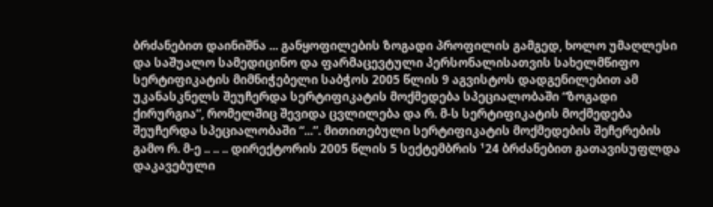ბრძანებით დაინიშნა ... განყოფილების ზოგადი პროფილის გამგედ, ხოლო უმაღლესი და საშუალო სამედიცინო და ფარმაცევტული პერსონალისათვის სახელმწიფო სერტიფიკატის მიმნიჭებელი საბჭოს 2005 წლის 9 აგვისტოს დადგენილებით ამ უკანასკნელს შეუჩერდა სერტიფიკატის მოქმედება სპეციალობაში “ზოგადი ქირურგია”, რომელშიც შევიდა ცვლილება და რ. მ-ს სერტიფიკატის მოქმედება შეუჩერდა სპეციალობაში “...”. მითითებული სერტიფიკატის მოქმედების შეჩერების გამო რ. მ-ე .. .. .. დირექტორის 2005 წლის 5 სექტემბრის ¹24 ბრძანებით გათავისუფლდა დაკავებული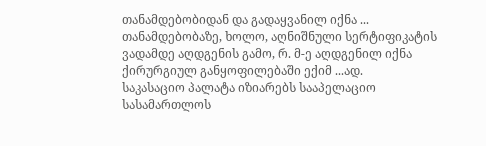თანამდებობიდან და გადაყვანილ იქნა ... თანამდებობაზე, ხოლო, აღნიშნული სერტიფიკატის ვადამდე აღდგენის გამო, რ. მ-ე აღდგენილ იქნა ქირურგიულ განყოფილებაში ექიმ ...ად.
საკასაციო პალატა იზიარებს სააპელაციო სასამართლოს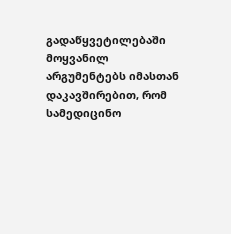გადაწყვეტილებაში მოყვანილ არგუმენტებს იმასთან დაკავშირებით, რომ სამედიცინო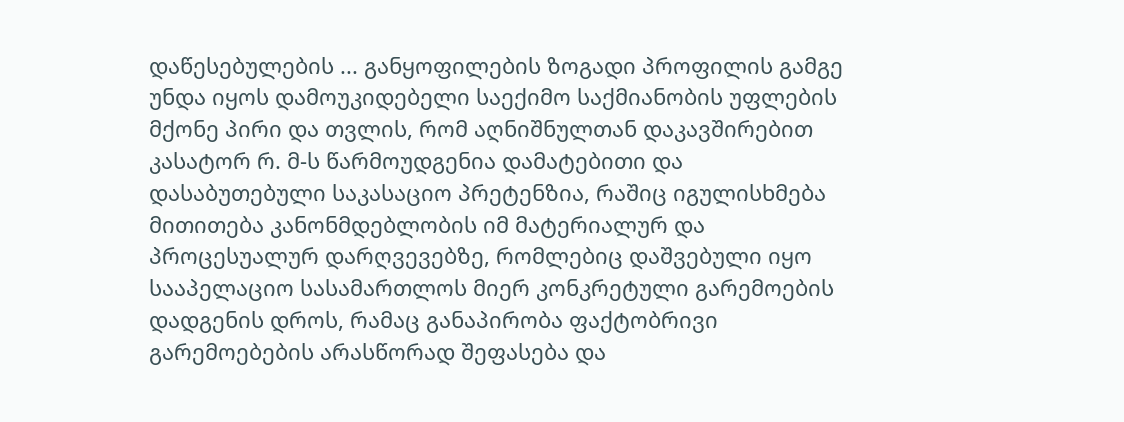დაწესებულების ... განყოფილების ზოგადი პროფილის გამგე უნდა იყოს დამოუკიდებელი საექიმო საქმიანობის უფლების მქონე პირი და თვლის, რომ აღნიშნულთან დაკავშირებით კასატორ რ. მ-ს წარმოუდგენია დამატებითი და დასაბუთებული საკასაციო პრეტენზია, რაშიც იგულისხმება მითითება კანონმდებლობის იმ მატერიალურ და პროცესუალურ დარღვევებზე, რომლებიც დაშვებული იყო სააპელაციო სასამართლოს მიერ კონკრეტული გარემოების დადგენის დროს, რამაც განაპირობა ფაქტობრივი გარემოებების არასწორად შეფასება და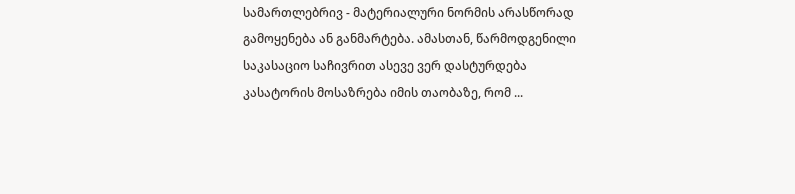სამართლებრივ - მატერიალური ნორმის არასწორად გამოყენება ან განმარტება. ამასთან, წარმოდგენილი საკასაციო საჩივრით ასევე ვერ დასტურდება კასატორის მოსაზრება იმის თაობაზე, რომ ...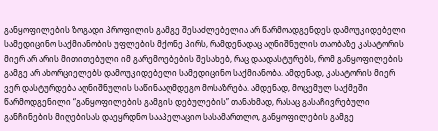განყოფილების ზოგადი პროფილის გამგე შესაძლებელია არ წარმოადგენდეს დამოუკიდებელი სამედიცინო საქმიანობის უფლების მქონე პირს, რამდენადაც აღნიშნულის თაობაზე კასატორის მიერ არ არის მითითებული იმ გარემოებების შესახებ, რაც დაადასტურებს, რომ განყოფილების გამგე არ ახორციელებს დამოუკიდებელი სამედიცინო საქმიანობა. ამდენად, კასატორის მიერ ვერ დასტურდება აღნიშნულის საწინააღმდეგო მოსაზრება. ამდენად, მოცემულ საქმეში წარმოდგენილი “განყოფილების გამგის დებულების” თანახმად, რასაც გასაჩივრებული განჩინების მიღებისას დაეყრდნო სააპელაციო სასამართლო, განყოფილების გამგე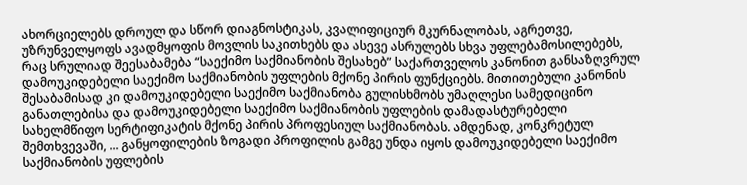ახორციელებს დროულ და სწორ დიაგნოსტიკას, კვალიფიციურ მკურნალობას, აგრეთვე, უზრუნველყოფს ავადმყოფის მოვლის საკითხებს და ასევე ასრულებს სხვა უფლებამოსილებებს, რაც სრულიად შეესაბამება “საექიმო საქმიანობის შესახებ” საქართველოს კანონით განსაზღვრულ დამოუკიდებელი საექიმო საქმიანობის უფლების მქონე პირის ფუნქციებს. მითითებული კანონის შესაბამისად კი დამოუკიდებელი საექიმო საქმიანობა გულისხმობს უმაღლესი სამედიცინო განათლებისა და დამოუკიდებელი საექიმო საქმიანობის უფლების დამადასტურებელი სახელმწიფო სერტიფიკატის მქონე პირის პროფესიულ საქმიანობას. ამდენად, კონკრეტულ შემთხვევაში, ... განყოფილების ზოგადი პროფილის გამგე უნდა იყოს დამოუკიდებელი საექიმო საქმიანობის უფლების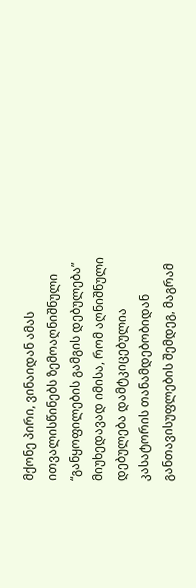მქონე პირი, ვინაიდან ამას ითვალისწინებს ზემოაღნიშნული “განყოფილების გამგის დებულება” მიუხედავად იმისა, რომ აღნიშნული დებულება დამტკიცებულია კასატორის თანამდებობიდან განთავისუფლების შემდეგ, მაგრამ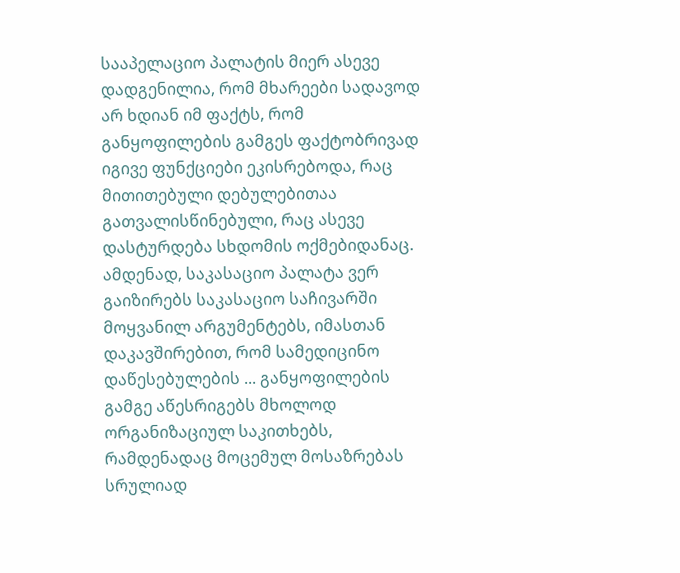სააპელაციო პალატის მიერ ასევე დადგენილია, რომ მხარეები სადავოდ არ ხდიან იმ ფაქტს, რომ განყოფილების გამგეს ფაქტობრივად იგივე ფუნქციები ეკისრებოდა, რაც მითითებული დებულებითაა გათვალისწინებული, რაც ასევე დასტურდება სხდომის ოქმებიდანაც. ამდენად, საკასაციო პალატა ვერ გაიზირებს საკასაციო საჩივარში მოყვანილ არგუმენტებს, იმასთან დაკავშირებით, რომ სამედიცინო დაწესებულების ... განყოფილების გამგე აწესრიგებს მხოლოდ ორგანიზაციულ საკითხებს, რამდენადაც მოცემულ მოსაზრებას სრულიად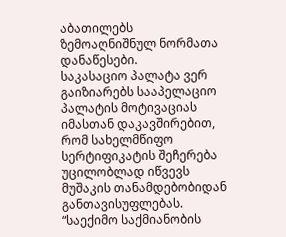აბათილებს ზემოაღნიშნულ ნორმათა დანაწესები.
საკასაციო პალატა ვერ გაიზიარებს სააპელაციო პალატის მოტივაციას იმასთან დაკავშირებით, რომ სახელმწიფო სერტიფიკატის შეჩერება უცილობლად იწვევს მუშაკის თანამდებობიდან განთავისუფლებას.
“საექიმო საქმიანობის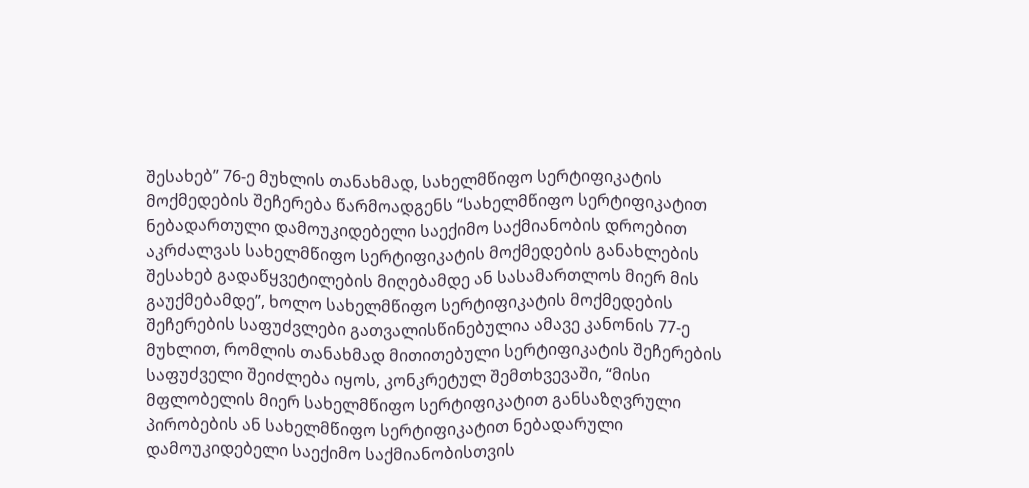შესახებ” 76-ე მუხლის თანახმად, სახელმწიფო სერტიფიკატის მოქმედების შეჩერება წარმოადგენს “სახელმწიფო სერტიფიკატით ნებადართული დამოუკიდებელი საექიმო საქმიანობის დროებით აკრძალვას სახელმწიფო სერტიფიკატის მოქმედების განახლების შესახებ გადაწყვეტილების მიღებამდე ან სასამართლოს მიერ მის გაუქმებამდე”, ხოლო სახელმწიფო სერტიფიკატის მოქმედების შეჩერების საფუძვლები გათვალისწინებულია ამავე კანონის 77-ე მუხლით, რომლის თანახმად მითითებული სერტიფიკატის შეჩერების საფუძველი შეიძლება იყოს, კონკრეტულ შემთხვევაში, “მისი მფლობელის მიერ სახელმწიფო სერტიფიკატით განსაზღვრული პირობების ან სახელმწიფო სერტიფიკატით ნებადარული დამოუკიდებელი საექიმო საქმიანობისთვის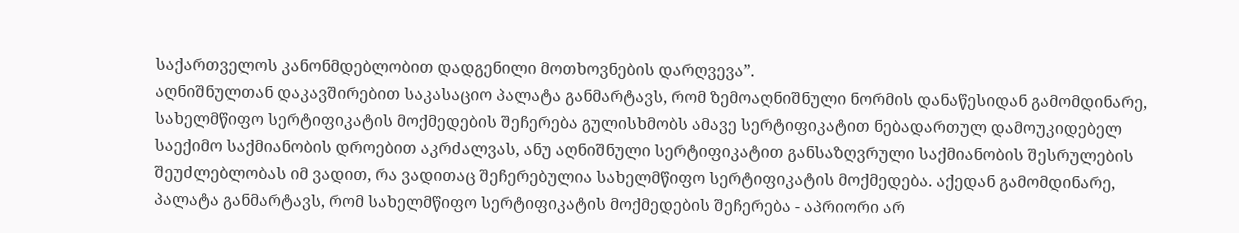საქართველოს კანონმდებლობით დადგენილი მოთხოვნების დარღვევა”.
აღნიშნულთან დაკავშირებით საკასაციო პალატა განმარტავს, რომ ზემოაღნიშნული ნორმის დანაწესიდან გამომდინარე, სახელმწიფო სერტიფიკატის მოქმედების შეჩერება გულისხმობს ამავე სერტიფიკატით ნებადართულ დამოუკიდებელ საექიმო საქმიანობის დროებით აკრძალვას, ანუ აღნიშნული სერტიფიკატით განსაზღვრული საქმიანობის შესრულების შეუძლებლობას იმ ვადით, რა ვადითაც შეჩერებულია სახელმწიფო სერტიფიკატის მოქმედება. აქედან გამომდინარე, პალატა განმარტავს, რომ სახელმწიფო სერტიფიკატის მოქმედების შეჩერება - აპრიორი არ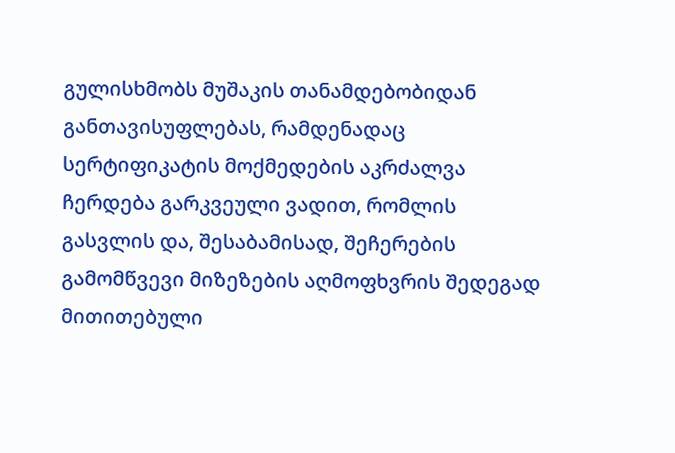გულისხმობს მუშაკის თანამდებობიდან განთავისუფლებას, რამდენადაც სერტიფიკატის მოქმედების აკრძალვა ჩერდება გარკვეული ვადით, რომლის გასვლის და, შესაბამისად, შეჩერების გამომწვევი მიზეზების აღმოფხვრის შედეგად მითითებული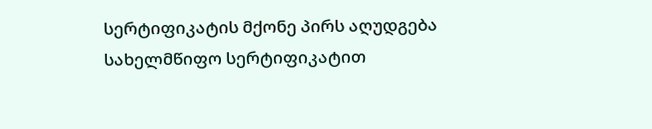სერტიფიკატის მქონე პირს აღუდგება სახელმწიფო სერტიფიკატით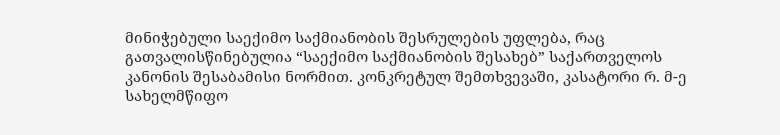მინიჭებული საექიმო საქმიანობის შესრულების უფლება, რაც გათვალისწინებულია “საექიმო საქმიანობის შესახებ” საქართველოს კანონის შესაბამისი ნორმით. კონკრეტულ შემთხვევაში, კასატორი რ. მ-ე სახელმწიფო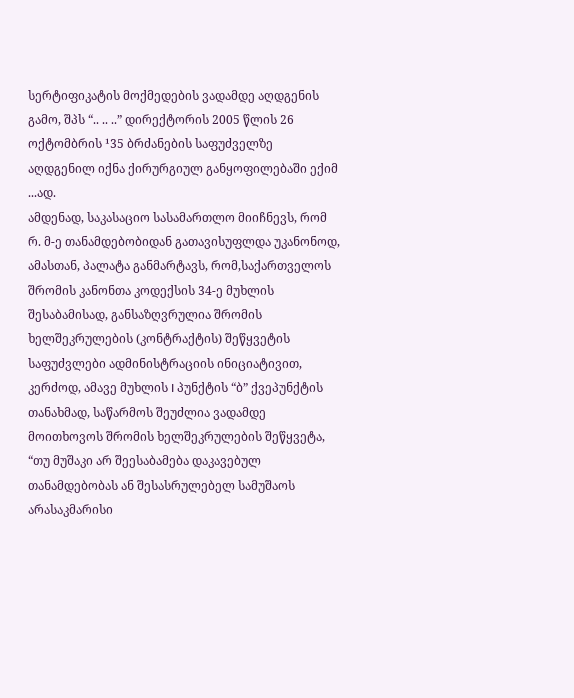სერტიფიკატის მოქმედების ვადამდე აღდგენის გამო, შპს “.. .. ..” დირექტორის 2005 წლის 26 ოქტომბრის ¹35 ბრძანების საფუძველზე აღდგენილ იქნა ქირურგიულ განყოფილებაში ექიმ ...ად.
ამდენად, საკასაციო სასამართლო მიიჩნევს, რომ რ. მ-ე თანამდებობიდან გათავისუფლდა უკანონოდ, ამასთან, პალატა განმარტავს, რომ,საქართველოს შრომის კანონთა კოდექსის 34-ე მუხლის შესაბამისად, განსაზღვრულია შრომის ხელშეკრულების (კონტრაქტის) შეწყვეტის საფუძვლები ადმინისტრაციის ინიციატივით, კერძოდ, ამავე მუხლის I პუნქტის “ბ” ქვეპუნქტის თანახმად, საწარმოს შეუძლია ვადამდე მოითხოვოს შრომის ხელშეკრულების შეწყვეტა, “თუ მუშაკი არ შეესაბამება დაკავებულ თანამდებობას ან შესასრულებელ სამუშაოს არასაკმარისი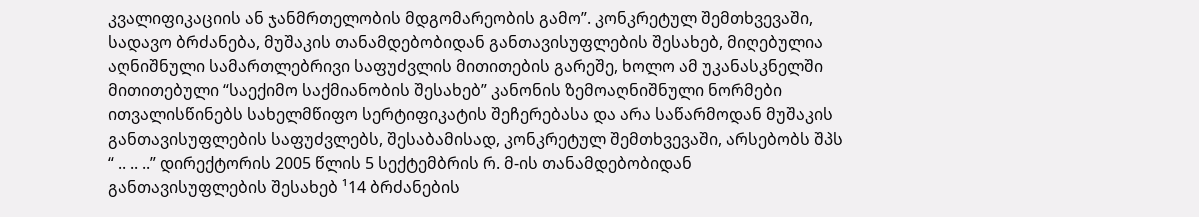კვალიფიკაციის ან ჯანმრთელობის მდგომარეობის გამო”. კონკრეტულ შემთხვევაში, სადავო ბრძანება, მუშაკის თანამდებობიდან განთავისუფლების შესახებ, მიღებულია აღნიშნული სამართლებრივი საფუძვლის მითითების გარეშე, ხოლო ამ უკანასკნელში მითითებული “საექიმო საქმიანობის შესახებ” კანონის ზემოაღნიშნული ნორმები ითვალისწინებს სახელმწიფო სერტიფიკატის შეჩერებასა და არა საწარმოდან მუშაკის განთავისუფლების საფუძვლებს, შესაბამისად, კონკრეტულ შემთხვევაში, არსებობს შპს “ .. .. ..” დირექტორის 2005 წლის 5 სექტემბრის რ. მ-ის თანამდებობიდან განთავისუფლების შესახებ ¹14 ბრძანების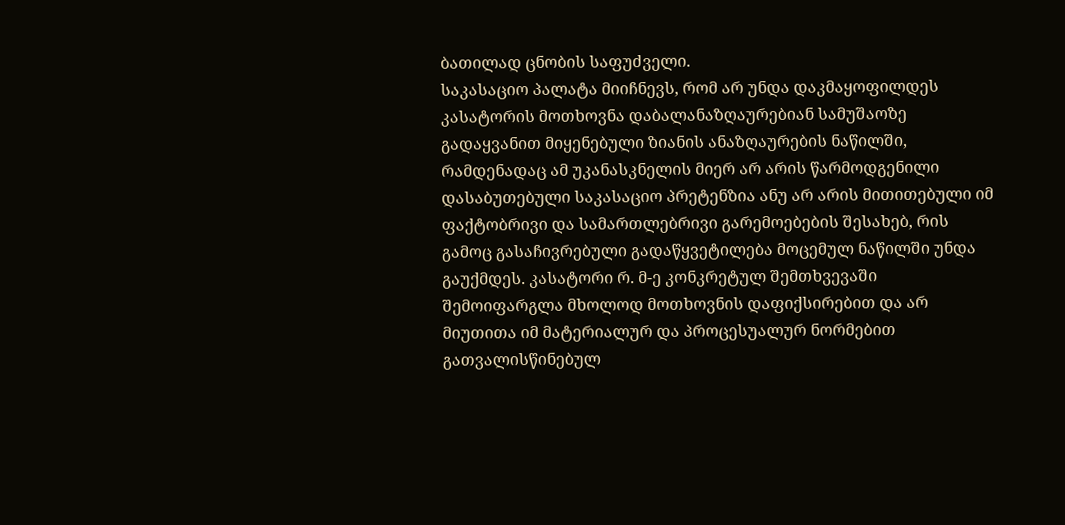ბათილად ცნობის საფუძველი.
საკასაციო პალატა მიიჩნევს, რომ არ უნდა დაკმაყოფილდეს კასატორის მოთხოვნა დაბალანაზღაურებიან სამუშაოზე გადაყვანით მიყენებული ზიანის ანაზღაურების ნაწილში, რამდენადაც ამ უკანასკნელის მიერ არ არის წარმოდგენილი დასაბუთებული საკასაციო პრეტენზია ანუ არ არის მითითებული იმ ფაქტობრივი და სამართლებრივი გარემოებების შესახებ, რის გამოც გასაჩივრებული გადაწყვეტილება მოცემულ ნაწილში უნდა გაუქმდეს. კასატორი რ. მ-ე კონკრეტულ შემთხვევაში შემოიფარგლა მხოლოდ მოთხოვნის დაფიქსირებით და არ მიუთითა იმ მატერიალურ და პროცესუალურ ნორმებით გათვალისწინებულ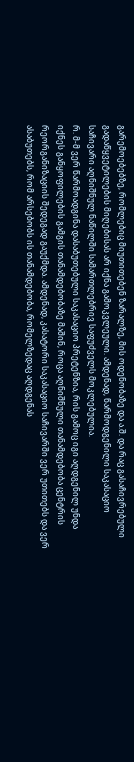გარემოებებზე, რომლებიც მიუთითებენ ზარალზე, მის ოდენობაზე და ა.შ. და რაც გასაჩივრებული გადაწყვეტილების მიღებისას არ იქნა გამოკვლეული. ამდენად, წარმოდგენილი საკასაციო საჩივარი აღნიშნულ ნაწილში სამართლებრივ საფუძველს მოკლებულია.
რ. მ-მ ვერ წარმოადგინა დასაბუთებული საკასაციო პრეტენზია, რის გამოც იგი აღდგენილ უნდა იქნეს განყოფილების გამგის თანამდებობაზე მაშინ, როცა აღნიშნული თანამდებობა ცენტრის რეორგანიზაციის შედეგად გაუქმდა. ამდენად, კასატორი საკასაციო საჩივარში ვერ უთითებს და ვერ ასაბუთებს, რომ არსებობს ის თანამდებობა, რომელზედაც აღდგენას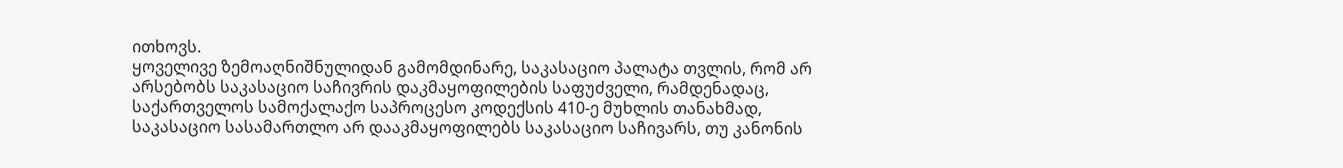ითხოვს.
ყოველივე ზემოაღნიშნულიდან გამომდინარე, საკასაციო პალატა თვლის, რომ არ არსებობს საკასაციო საჩივრის დაკმაყოფილების საფუძველი, რამდენადაც, საქართველოს სამოქალაქო საპროცესო კოდექსის 410-ე მუხლის თანახმად, საკასაციო სასამართლო არ დააკმაყოფილებს საკასაციო საჩივარს, თუ კანონის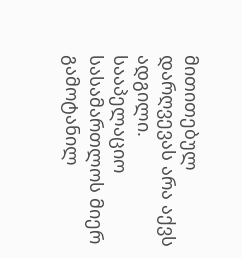მითითებულ დარღვევას არა აქვს ადგილი. სააპელაციო სასამართლოს მიერ გამოტანილ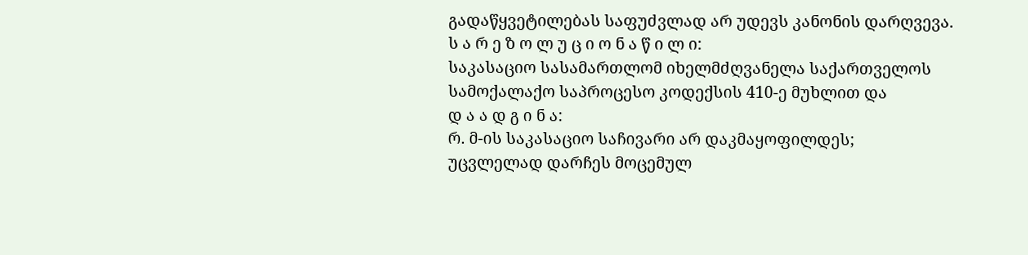გადაწყვეტილებას საფუძვლად არ უდევს კანონის დარღვევა.
ს ა რ ე ზ ო ლ უ ც ი ო ნ ა წ ი ლ ი:
საკასაციო სასამართლომ იხელმძღვანელა საქართველოს სამოქალაქო საპროცესო კოდექსის 410-ე მუხლით და
დ ა ა დ გ ი ნ ა:
რ. მ-ის საკასაციო საჩივარი არ დაკმაყოფილდეს;
უცვლელად დარჩეს მოცემულ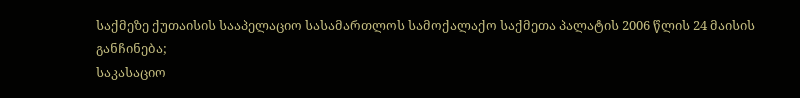საქმეზე ქუთაისის სააპელაციო სასამართლოს სამოქალაქო საქმეთა პალატის 2006 წლის 24 მაისის განჩინება;
საკასაციო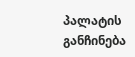პალატის განჩინება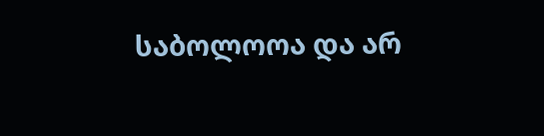საბოლოოა და არ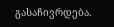გასაჩივრდება.